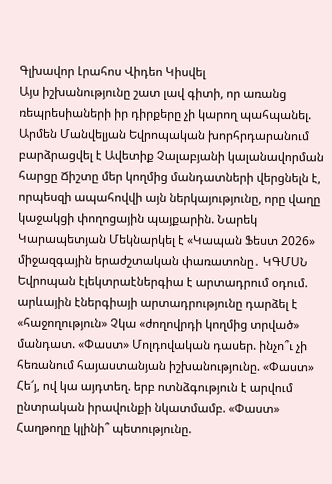Գլխավոր Լրահոս Վիդեո Կիսվել
Այս իշխանությունը շատ լավ գիտի, որ առանց ռեպրեսիաների իր դիրքերը չի կարող պահպանել. Արմեն Մանվելյան Եվրոպական խորհրդարանում բարձրացվել է Ավետիք Չալաբյանի կալանավորման հարցը Ճիշտը մեր կողմից մանդատների վերցնելն է, որպեսզի ապահովվի այն ներկայությունը, որը վաղը կաջակցի փողոցային պայքարին. Նարեկ Կարապետյան Մեկնարկել է «Կապան Ֆեստ 2026» միջազգային երաժշտական փառատոնը․ ԿԳՄՍՆ Եվրոպան էլեկտրաէներգիա է արտադրում օդում. արևային էներգիայի արտադրությունը դարձել է «հաջողություն» Չկա «ժողովրդի կողմից տրված» մանդատ. «Փաստ» Մոլդովական դասեր. ինչո՞ւ չի հեռանում հայաստանյան իշխանությունը. «Փաստ» Հե՜յ, ով կա այդտեղ. երբ ոտնձգություն է արվում ընտրական իրավունքի նկատմամբ. «Փաստ» Հաղթողը կլինի՞ պետությունը.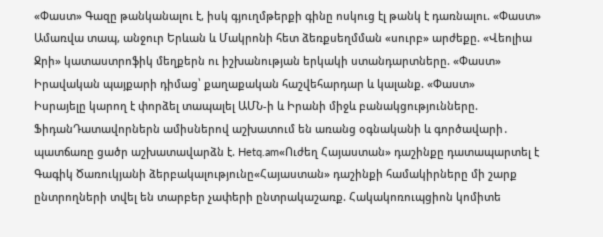«Փաստ» Գազը թանկանալու է, իսկ գյուղմթերքի գինը ոսկուց էլ թանկ է դառնալու. «Փաստ» Ամառվա տապ, անջուր Երևան և Մակրոնի հետ ձեռքսեղմման «սուրբ» արժեքը. «Վեոլիա Ջրի» կատաստրոֆիկ մեղքերն ու իշխանության երկակի ստանդարտները. «Փաստ» Իրավական պայքարի դիմաց՝ քաղաքական հաշվեհարդար և կալանք. «Փաստ»
Իսրայելը կարող է փորձել տապալել ԱՄՆ-ի և Իրանի միջև բանակցությունները. ՖիդանԴատավորներն ամիսներով աշխատում են առանց օգնականի և գործավարի․ պատճառը ցածր աշխատավարձն է. Hetq.am«Ուժեղ Հայաստան» դաշինքը դատապարտել է Գագիկ Ծառուկյանի ձերբակալությունը«Հայաստան» դաշինքի համակիրները մի շարք ընտրողների տվել են տարբեր չափերի ընտրակաշառք. Հակակոռուպցիոն կոմիտե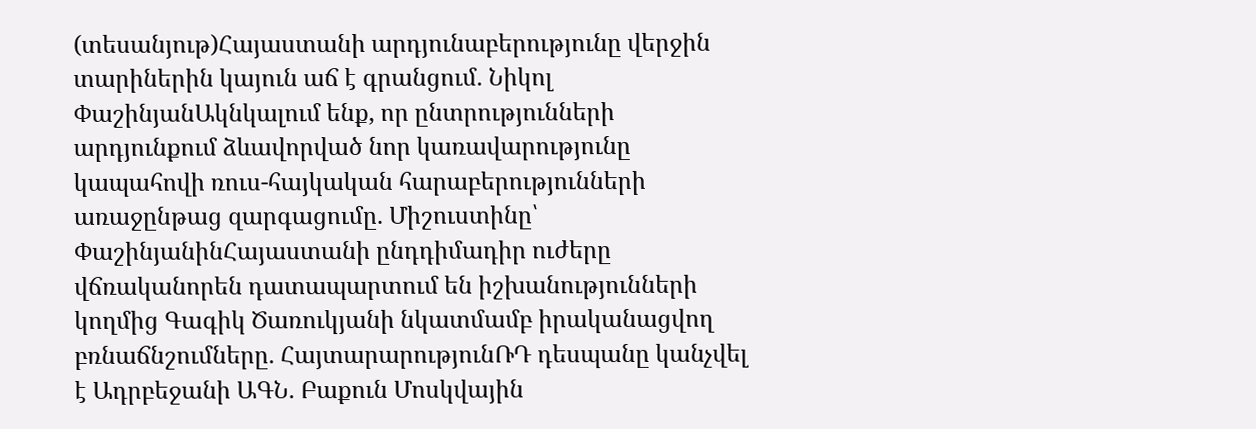(տեսանյութ)Հայաստանի արդյունաբերությունը վերջին տարիներին կայուն աճ է գրանցում. Նիկոլ ՓաշինյանԱկնկալում ենք, որ ընտրությունների արդյունքում ձևավորված նոր կառավարությունը կապահովի ռուս-հայկական հարաբերությունների առաջընթաց զարգացումը. Միշուստինը՝ ՓաշինյանինՀայաստանի ընդդիմադիր ուժերը վճռականորեն դատապարտում են իշխանությունների կողմից Գագիկ Ծառուկյանի նկատմամբ իրականացվող բռնաճնշումները. ՀայտարարությունՌԴ դեսպանը կանչվել է Ադրբեջանի ԱԳՆ. Բաքուն Մոսկվային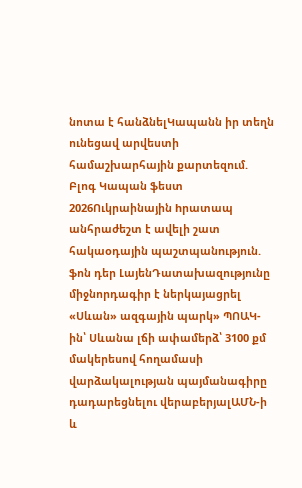նոտա է հանձնելԿապանն իր տեղն ունեցավ արվեստի համաշխարհային քարտեզում. Բլոգ Կապան ֆեստ 2026Ուկրաինային hրատապ անհրաժեշտ է ավելի շատ հակաoդային պաշտպանnւթյուն. ֆոն դեր ԼայենԴատախազությունը միջնորդագիր է ներկայացրել «Սևան» ազգային պարկ» ՊՈԱԿ-ին՝ Սևանա լճի ափամերձ՝ 3100 քմ մակերեսով հողամասի վարձակալության պայմանագիրը դադարեցնելու վերաբերյալԱՄՆ-ի և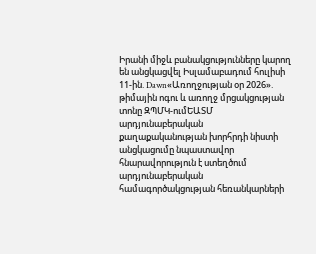Իրանի միջև բանակցությունները կարող են անցկացվել Իսլամաբադում հուլիսի 11-ին. Dawn«Առողջության օր 2026». թիմային ոգու և առողջ մրցակցության տոնը ԶՊՄԿ-ումԵԱՏՄ արդյունաբերական քաղաքականության խորհրդի նիստի անցկացումը նպաստավոր հնարավորություն է ստեղծում արդյունաբերական համագործակցության հեռանկարների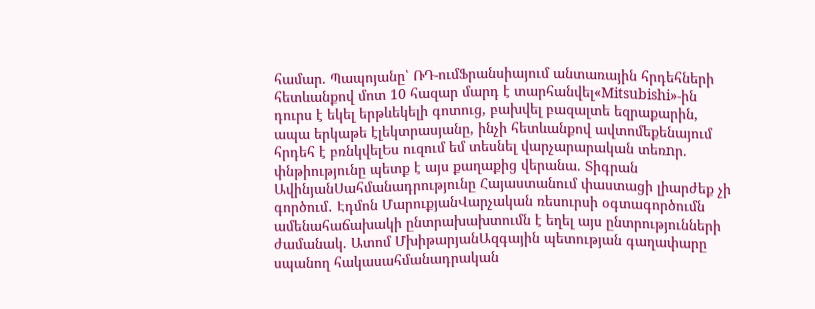համար. Պապոյանը՝ ՌԴ-ումՖրանսիայում անտառային հրդեհների հետևանքով մոտ 10 հազար մարդ է տարհանվել«Mitsubishi»-ին դուրս է եկել երթևեկելի գոտուց, բախվել բազալտե եզրաքարին, ապա երկաթե էլեկտրասյանը, ինչի հետևանքով ավտոմեքենայում հրդեհ է բռնկվելԵս ուզում եմ տեսնել վարչարարական տեռnր. փնթիությունը պետք է այս քաղաքից վերանա. Տիգրան ԱվինյանՍահմանադրությունը Հայաստանում փաստացի լիարժեք չի գործում․ Էդմոն ՄարուքյանՎարչական ռեսուրսի օգտագործումն ամենահաճախակի ընտրախախտումն է եղել այս ընտրությունների ժամանակ. Ատոմ ՄխիթարյանԱզգային պետության գաղափարը սպանող հակասահմանադրական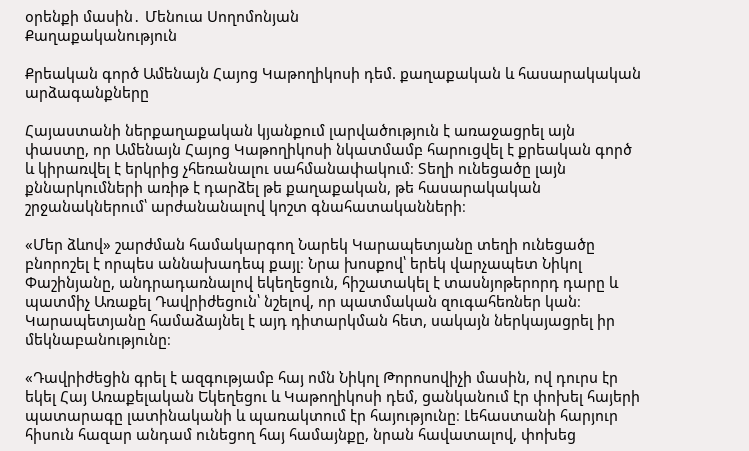օրենքի մասին․ Մենուա Սողոմոնյան
Քաղաքականություն

Քրեական գործ Ամենայն Հայոց Կաթողիկոսի դեմ. քաղաքական և հասարակական արձագանքները

Հայաստանի ներքաղաքական կյանքում լարվածություն է առաջացրել այն փաստը, որ Ամենայն Հայոց Կաթողիկոսի նկատմամբ հարուցվել է քրեական գործ և կիրառվել է երկրից չհեռանալու սահմանափակում։ Տեղի ունեցածը լայն քննարկումների առիթ է դարձել թե քաղաքական, թե հասարակական շրջանակներում՝ արժանանալով կոշտ գնահատականների։

«Մեր ձևով» շարժման համակարգող Նարեկ Կարապետյանը տեղի ունեցածը բնորոշել է որպես աննախադեպ քայլ։ Նրա խոսքով՝ երեկ վարչապետ Նիկոլ Փաշինյանը, անդրադառնալով եկեղեցուն, հիշատակել է տասնյոթերորդ դարը և պատմիչ Առաքել Դավրիժեցուն՝ նշելով, որ պատմական զուգահեռներ կան։ Կարապետյանը համաձայնել է այդ դիտարկման հետ, սակայն ներկայացրել իր մեկնաբանությունը։

«Դավրիժեցին գրել է ազգությամբ հայ ոմն Նիկոլ Թորոսովիչի մասին, ով դուրս էր եկել Հայ Առաքելական Եկեղեցու և Կաթողիկոսի դեմ, ցանկանում էր փոխել հայերի պատարագը լատինականի և պառակտում էր հայությունը։ Լեհաստանի հարյուր հիսուն հազար անդամ ունեցող հայ համայնքը, նրան հավատալով, փոխեց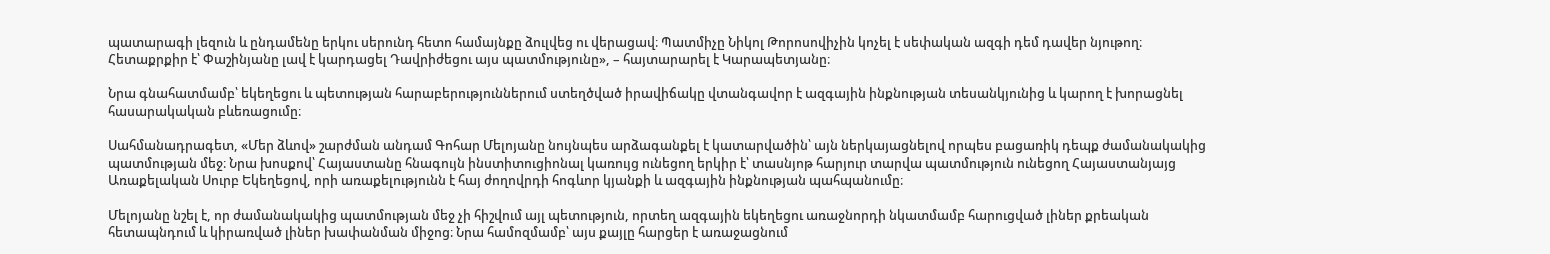պատարագի լեզուն և ընդամենը երկու սերունդ հետո համայնքը ձուլվեց ու վերացավ։ Պատմիչը Նիկոլ Թորոսովիչին կոչել է սեփական ազգի դեմ դավեր նյութող։ Հետաքրքիր է՝ Փաշինյանը լավ է կարդացել Դավրիժեցու այս պատմությունը», – հայտարարել է Կարապետյանը։

Նրա գնահատմամբ՝ եկեղեցու և պետության հարաբերություններում ստեղծված իրավիճակը վտանգավոր է ազգային ինքնության տեսանկյունից և կարող է խորացնել հասարակական բևեռացումը։

Սահմանադրագետ, «Մեր ձևով» շարժման անդամ Գոհար Մելոյանը նույնպես արձագանքել է կատարվածին՝ այն ներկայացնելով որպես բացառիկ դեպք ժամանակակից պատմության մեջ։ Նրա խոսքով՝ Հայաստանը հնագույն ինստիտուցիոնալ կառույց ունեցող երկիր է՝ տասնյոթ հարյուր տարվա պատմություն ունեցող Հայաստանյայց Առաքելական Սուրբ Եկեղեցով, որի առաքելությունն է հայ ժողովրդի հոգևոր կյանքի և ազգային ինքնության պահպանումը։

Մելոյանը նշել է, որ ժամանակակից պատմության մեջ չի հիշվում այլ պետություն, որտեղ ազգային եկեղեցու առաջնորդի նկատմամբ հարուցված լիներ քրեական հետապնդում և կիրառված լիներ խափանման միջոց։ Նրա համոզմամբ՝ այս քայլը հարցեր է առաջացնում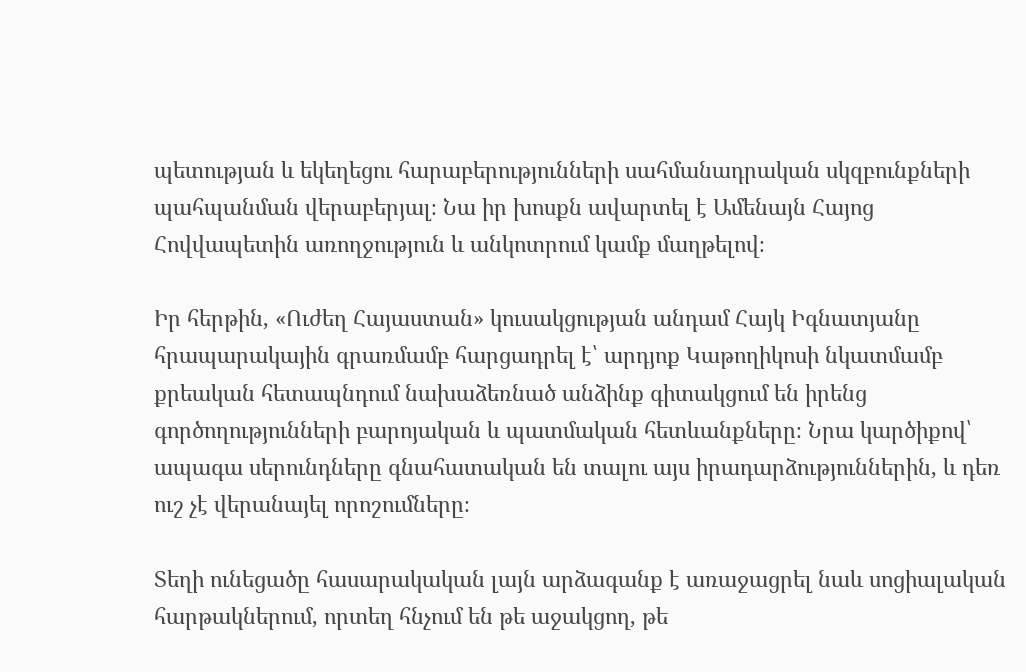պետության և եկեղեցու հարաբերությունների սահմանադրական սկզբունքների պահպանման վերաբերյալ։ Նա իր խոսքն ավարտել է Ամենայն Հայոց Հովվապետին առողջություն և անկոտրում կամք մաղթելով։

Իր հերթին, «Ուժեղ Հայաստան» կուսակցության անդամ Հայկ Իգնատյանը հրապարակային գրառմամբ հարցադրել է՝ արդյոք Կաթողիկոսի նկատմամբ քրեական հետապնդում նախաձեռնած անձինք գիտակցում են իրենց գործողությունների բարոյական և պատմական հետևանքները։ Նրա կարծիքով՝ ապագա սերունդները գնահատական են տալու այս իրադարձություններին, և դեռ ուշ չէ վերանայել որոշումները։

Տեղի ունեցածը հասարակական լայն արձագանք է առաջացրել նաև սոցիալական հարթակներում, որտեղ հնչում են թե աջակցող, թե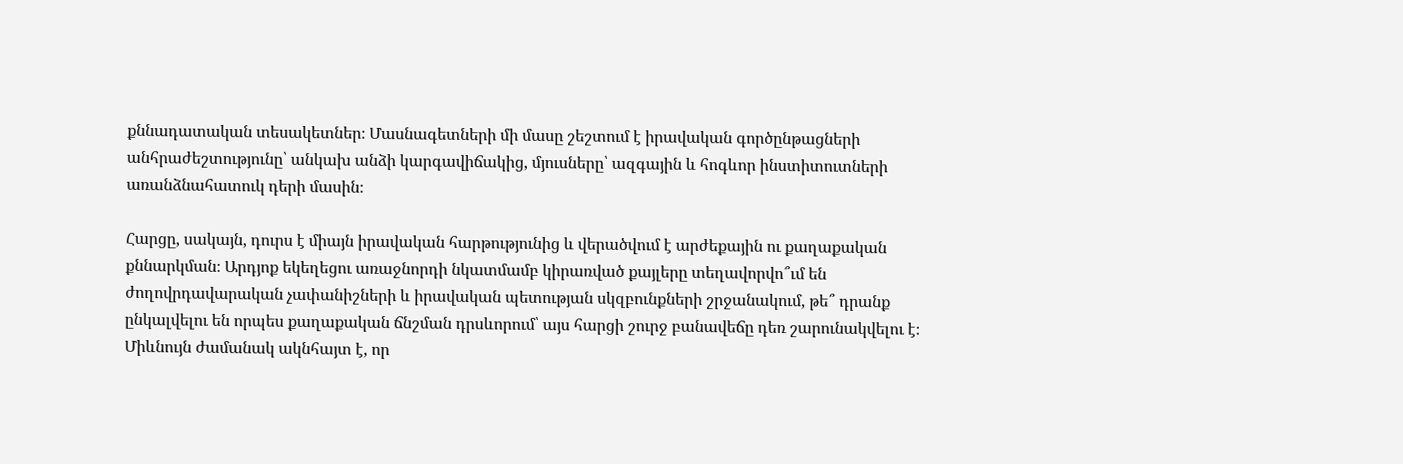քննադատական տեսակետներ։ Մասնագետների մի մասը շեշտում է իրավական գործընթացների անհրաժեշտությունը՝ անկախ անձի կարգավիճակից, մյուսները՝ ազգային և հոգևոր ինստիտուտների առանձնահատուկ դերի մասին։

Հարցը, սակայն, դուրս է միայն իրավական հարթությունից և վերածվում է արժեքային ու քաղաքական քննարկման։ Արդյոք եկեղեցու առաջնորդի նկատմամբ կիրառված քայլերը տեղավորվո՞ւմ են ժողովրդավարական չափանիշների և իրավական պետության սկզբունքների շրջանակում, թե՞ դրանք ընկալվելու են որպես քաղաքական ճնշման դրսևորում՝ այս հարցի շուրջ բանավեճը դեռ շարունակվելու է։ Միևնույն ժամանակ ակնհայտ է, որ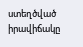ստեղծված իրավիճակը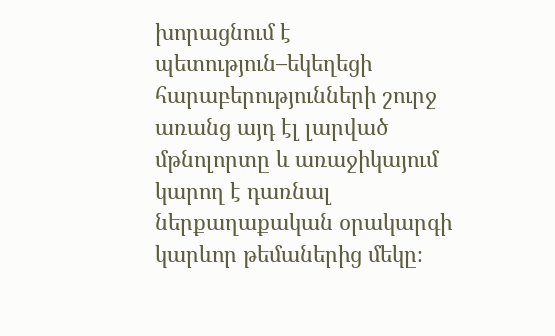խորացնում է պետություն–եկեղեցի հարաբերությունների շուրջ առանց այդ էլ լարված մթնոլորտը և առաջիկայում կարող է դառնալ ներքաղաքական օրակարգի կարևոր թեմաներից մեկը։